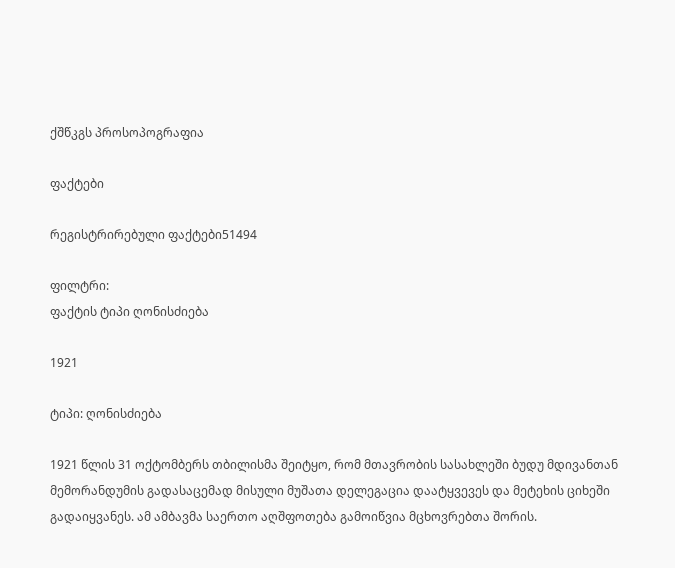ქშწკგს პროსოპოგრაფია

ფაქტები

რეგისტრირებული ფაქტები51494

ფილტრი:
ფაქტის ტიპი ღონისძიება

1921

ტიპი: ღონისძიება

1921 წლის 31 ოქტომბერს თბილისმა შეიტყო, რომ მთავრობის სასახლეში ბუდუ მდივანთან მემორანდუმის გადასაცემად მისული მუშათა დელეგაცია დაატყვევეს და მეტეხის ციხეში გადაიყვანეს. ამ ამბავმა საერთო აღშფოთება გამოიწვია მცხოვრებთა შორის.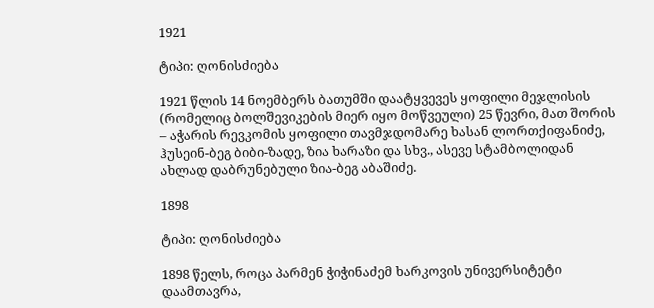1921

ტიპი: ღონისძიება

1921 წლის 14 ნოემბერს ბათუმში დაატყვევეს ყოფილი მეჯლისის (რომელიც ბოლშევიკების მიერ იყო მოწვეული) 25 წევრი, მათ შორის – აჭარის რევკომის ყოფილი თავმჯდომარე ხასან ლორთქიფანიძე, ჰუსეინ-ბეგ ბიბი-ზადე, ზია ხარაზი და სხვ., ასევე სტამბოლიდან ახლად დაბრუნებული ზია-ბეგ აბაშიძე.

1898

ტიპი: ღონისძიება

1898 წელს, როცა პარმენ ჭიჭინაძემ ხარკოვის უნივერსიტეტი დაამთავრა,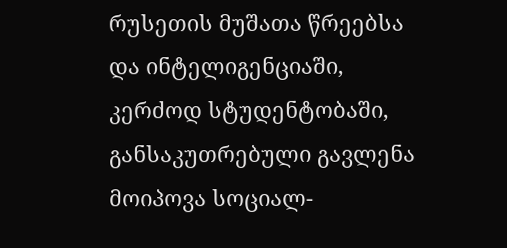რუსეთის მუშათა წრეებსა და ინტელიგენციაში, კერძოდ სტუდენტობაში, განსაკუთრებული გავლენა მოიპოვა სოციალ-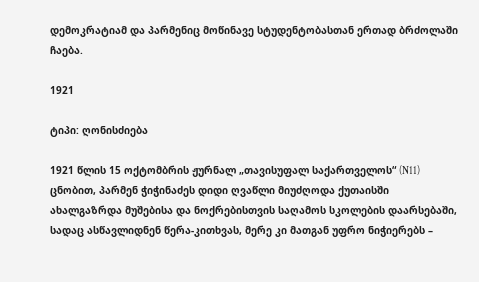დემოკრატიამ და პარმენიც მოწინავე სტუდენტობასთან ერთად ბრძოლაში ჩაება.

1921

ტიპი: ღონისძიება

1921 წლის 15 ოქტომბრის ჟურნალ „თავისუფალ საქართველოს“ (N11) ცნობით, პარმენ ჭიჭინაძეს დიდი ღვაწლი მიუძღოდა ქუთაისში ახალგაზრდა მუშებისა და ნოქრებისთვის საღამოს სკოლების დაარსებაში, სადაც ასწავლიდნენ წერა-კითხვას, მერე კი მათგან უფრო ნიჭიერებს –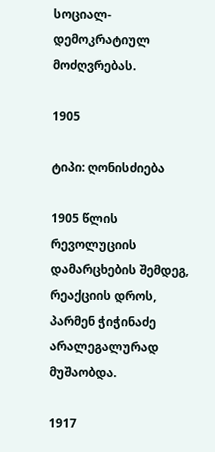სოციალ-დემოკრატიულ მოძღვრებას.

1905

ტიპი: ღონისძიება

1905 წლის რევოლუციის დამარცხების შემდეგ, რეაქციის დროს, პარმენ ჭიჭინაძე არალეგალურად მუშაობდა.

1917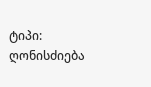ტიპი: ღონისძიება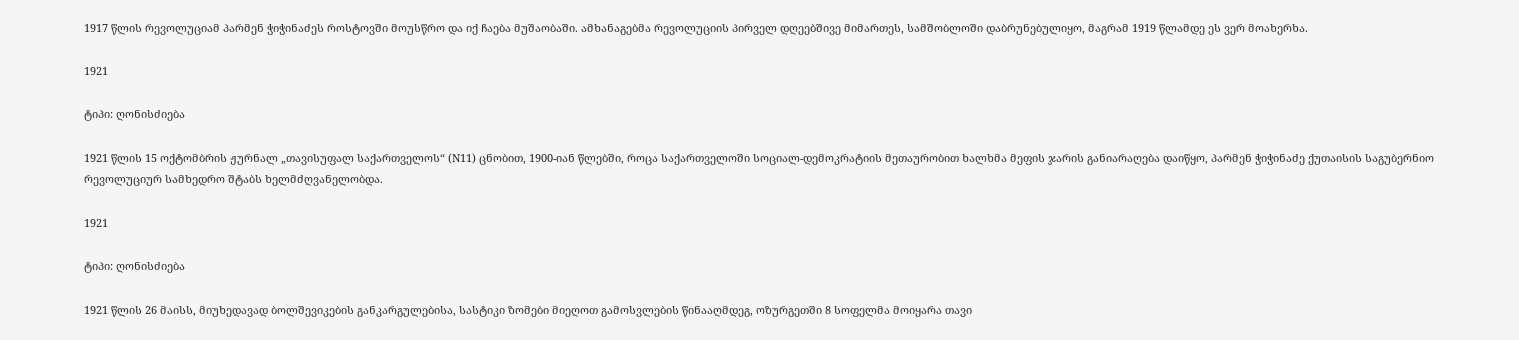1917 წლის რევოლუციამ პარმენ ჭიჭინაძეს როსტოვში მოუსწრო და იქ ჩაება მუშაობაში. ამხანაგებმა რევოლუციის პირველ დღეებშივე მიმართეს, სამშობლოში დაბრუნებულიყო, მაგრამ 1919 წლამდე ეს ვერ მოახერხა.

1921

ტიპი: ღონისძიება

1921 წლის 15 ოქტომბრის ჟურნალ „თავისუფალ საქართველოს“ (N11) ცნობით, 1900-იან წლებში, როცა საქართველოში სოციალ-დემოკრატიის მეთაურობით ხალხმა მეფის ჯარის განიარაღება დაიწყო, პარმენ ჭიჭინაძე ქუთაისის საგუბერნიო რევოლუციურ სამხედრო შტაბს ხელმძღვანელობდა.

1921

ტიპი: ღონისძიება

1921 წლის 26 მაისს, მიუხედავად ბოლშევიკების განკარგულებისა, სასტიკი ზომები მიეღოთ გამოსვლების წინააღმდეგ, ოზურგეთში 8 სოფელმა მოიყარა თავი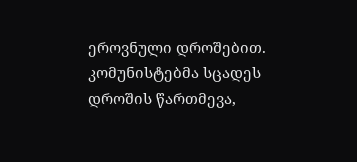ეროვნული დროშებით. კომუნისტებმა სცადეს დროშის წართმევა,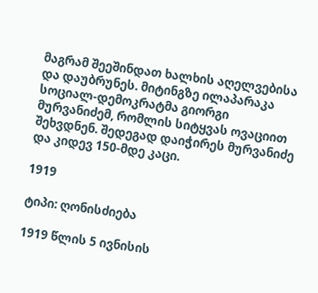მაგრამ შეეშინდათ ხალხის აღელვებისა და დაუბრუნეს. მიტინგზე ილაპარაკა სოციალ-დემოკრატმა გიორგი მურვანიძემ, რომლის სიტყვას ოვაციით შეხვდნენ. შედეგად დაიჭირეს მურვანიძე და კიდევ 150-მდე კაცი.

1919

ტიპი: ღონისძიება

1919 წლის 5 ივნისის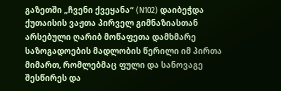გაზეთში „ჩვენი ქვეყანა“ (N102) დაიბეჭდა ქუთაისის ვაჟთა პირველ გიმნაზიასთან არსებული ღარიბ მოწაფეთა დამხმარე საზოგადოების მადლობის წერილი იმ პირთა მიმართ, რომლებმაც ფული და სანოვაგე შესწირეს და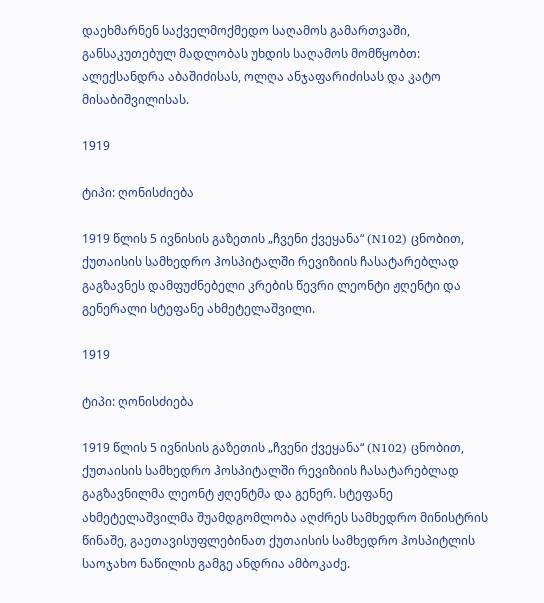დაეხმარნენ საქველმოქმედო საღამოს გამართვაში, განსაკუთებულ მადლობას უხდის საღამოს მომწყობთ: ალექსანდრა აბაშიძისას, ოლღა ანჯაფარიძისას და კატო მისაბიშვილისას.

1919

ტიპი: ღონისძიება

1919 წლის 5 ივნისის გაზეთის „ჩვენი ქვეყანა“ (N102) ცნობით, ქუთაისის სამხედრო ჰოსპიტალში რევიზიის ჩასატარებლად გაგზავნეს დამფუძნებელი კრების წევრი ლეონტი ჟღენტი და გენერალი სტეფანე ახმეტელაშვილი.

1919

ტიპი: ღონისძიება

1919 წლის 5 ივნისის გაზეთის „ჩვენი ქვეყანა“ (N102) ცნობით, ქუთაისის სამხედრო ჰოსპიტალში რევიზიის ჩასატარებლად გაგზავნილმა ლეონტ ჟღენტმა და გენერ. სტეფანე ახმეტელაშვილმა შუამდგომლობა აღძრეს სამხედრო მინისტრის წინაშე, გაეთავისუფლებინათ ქუთაისის სამხედრო ჰოსპიტლის საოჯახო ნაწილის გამგე ანდრია ამბოკაძე.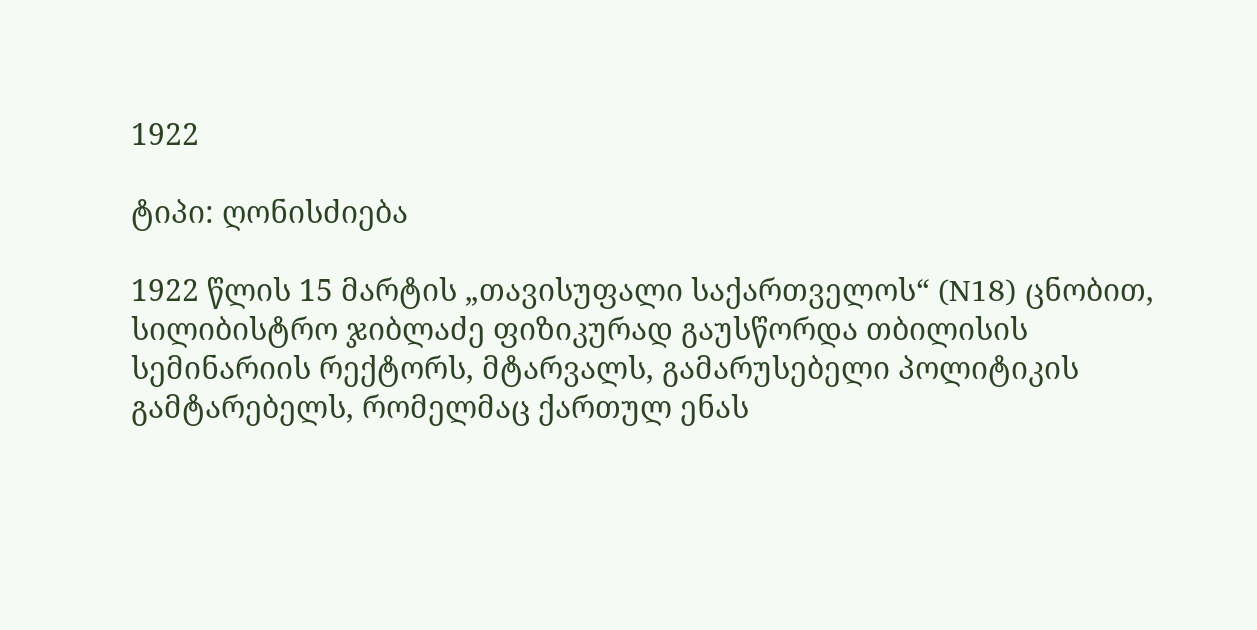1922

ტიპი: ღონისძიება

1922 წლის 15 მარტის „თავისუფალი საქართველოს“ (N18) ცნობით, სილიბისტრო ჯიბლაძე ფიზიკურად გაუსწორდა თბილისის სემინარიის რექტორს, მტარვალს, გამარუსებელი პოლიტიკის გამტარებელს, რომელმაც ქართულ ენას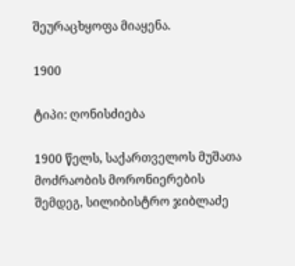შეურაცხყოფა მიაყენა.

1900

ტიპი: ღონისძიება

1900 წელს, საქართველოს მუშათა მოძრაობის მორონიერების შემდეგ, სილიბისტრო ჯიბლაძე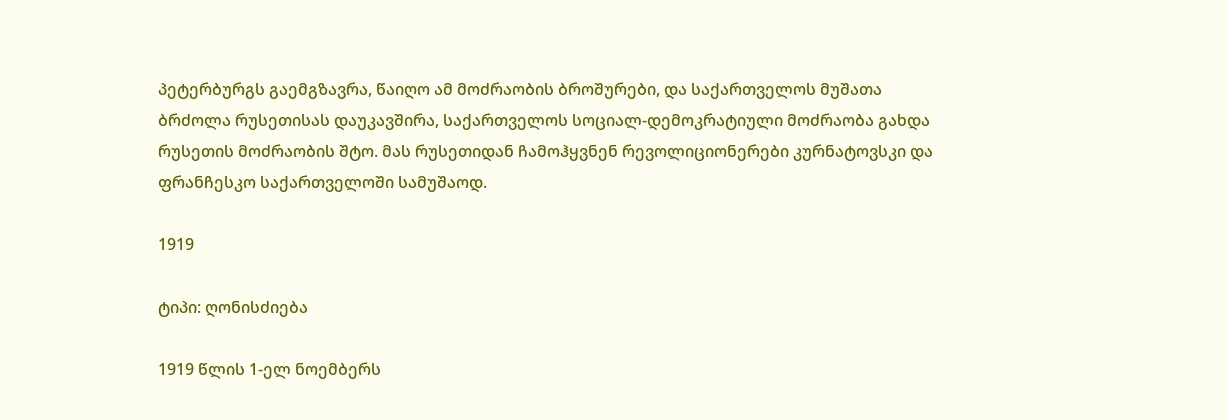პეტერბურგს გაემგზავრა, წაიღო ამ მოძრაობის ბროშურები, და საქართველოს მუშათა ბრძოლა რუსეთისას დაუკავშირა, საქართველოს სოციალ-დემოკრატიული მოძრაობა გახდა რუსეთის მოძრაობის შტო. მას რუსეთიდან ჩამოჰყვნენ რევოლიციონერები კურნატოვსკი და ფრანჩესკო საქართველოში სამუშაოდ.

1919

ტიპი: ღონისძიება

1919 წლის 1-ელ ნოემბერს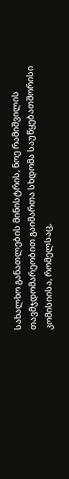სახალხო განათლების მინისტრის, ნოე რამიშვილის თავმჯდომარეობით გაიმართა სხდომა საუწყებათშორისი კომისიისა, რომელსაც,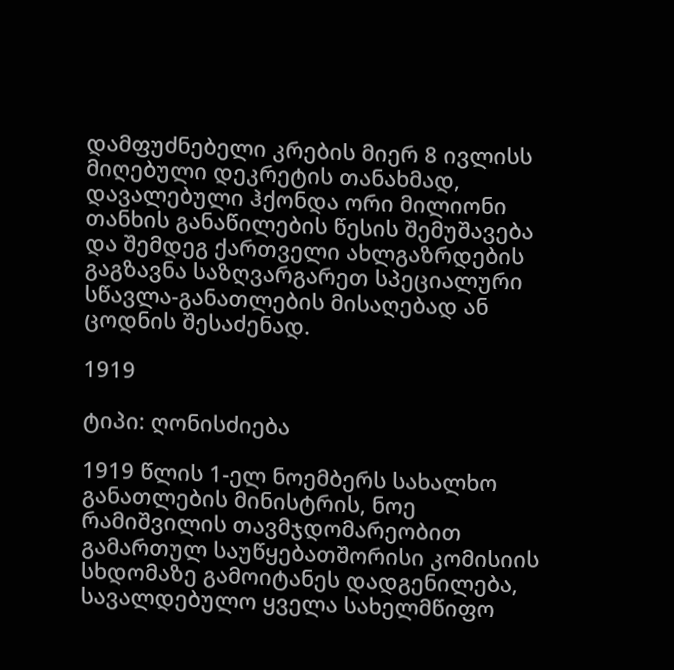დამფუძნებელი კრების მიერ 8 ივლისს მიღებული დეკრეტის თანახმად, დავალებული ჰქონდა ორი მილიონი თანხის განაწილების წესის შემუშავება და შემდეგ ქართველი ახლგაზრდების გაგზავნა საზღვარგარეთ სპეციალური სწავლა-განათლების მისაღებად ან ცოდნის შესაძენად.

1919

ტიპი: ღონისძიება

1919 წლის 1-ელ ნოემბერს სახალხო განათლების მინისტრის, ნოე რამიშვილის თავმჯდომარეობით გამართულ საუწყებათშორისი კომისიის სხდომაზე გამოიტანეს დადგენილება, სავალდებულო ყველა სახელმწიფო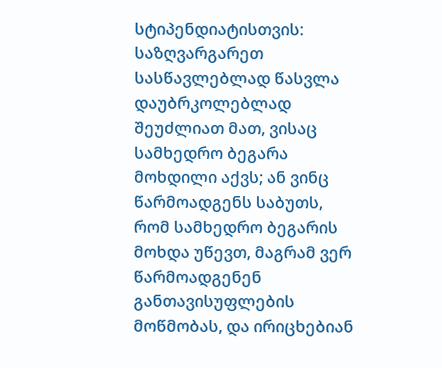სტიპენდიატისთვის: საზღვარგარეთ სასწავლებლად წასვლა დაუბრკოლებლად შეუძლიათ მათ, ვისაც სამხედრო ბეგარა მოხდილი აქვს; ან ვინც წარმოადგენს საბუთს, რომ სამხედრო ბეგარის მოხდა უწევთ, მაგრამ ვერ წარმოადგენენ განთავისუფლების მოწმობას, და ირიცხებიან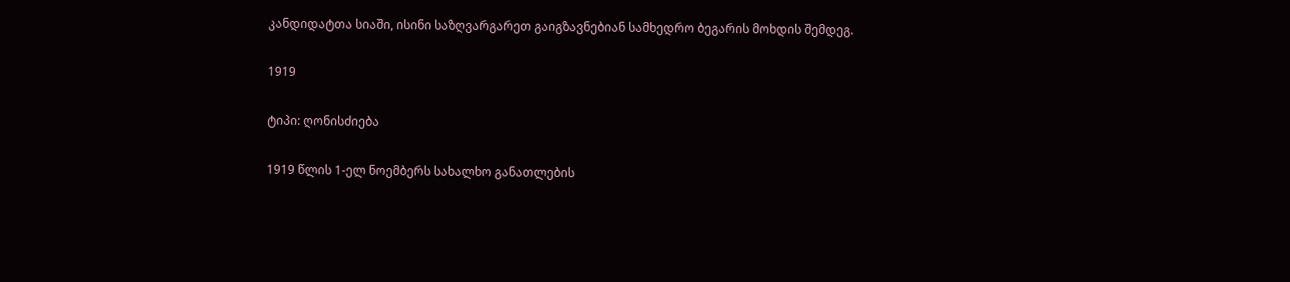კანდიდატთა სიაში, ისინი საზღვარგარეთ გაიგზავნებიან სამხედრო ბეგარის მოხდის შემდეგ.

1919

ტიპი: ღონისძიება

1919 წლის 1-ელ ნოემბერს სახალხო განათლების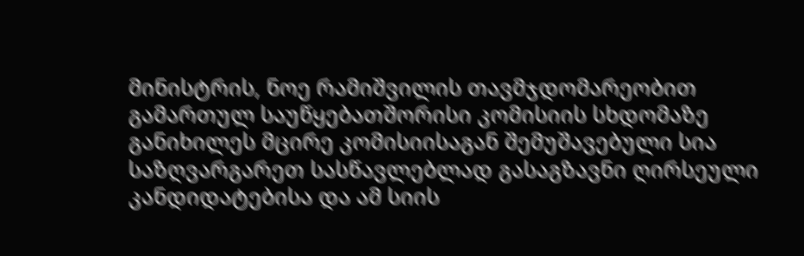მინისტრის, ნოე რამიშვილის თავმჯდომარეობით გამართულ საუწყებათშორისი კომისიის სხდომაზე განიხილეს მცირე კომისიისაგან შემუშავებული სია საზღვარგარეთ სასწავლებლად გასაგზავნი ღირსეული კანდიდატებისა და ამ სიის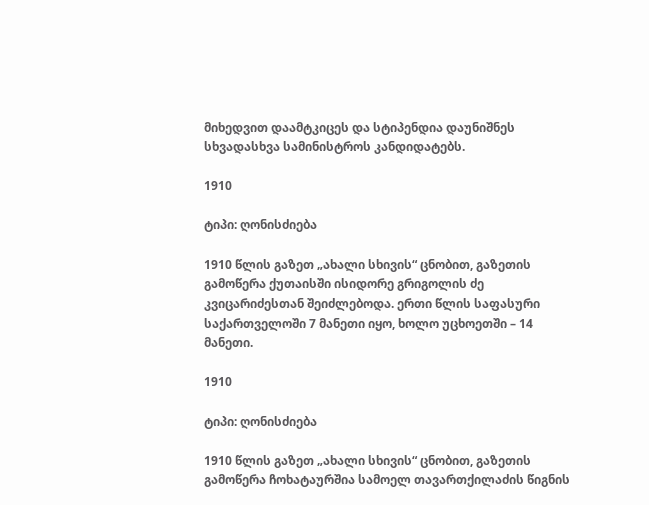მიხედვით დაამტკიცეს და სტიპენდია დაუნიშნეს სხვადასხვა სამინისტროს კანდიდატებს.

1910

ტიპი: ღონისძიება

1910 წლის გაზეთ „ახალი სხივის“ ცნობით, გაზეთის გამოწერა ქუთაისში ისიდორე გრიგოლის ძე კვიცარიძესთან შეიძლებოდა. ერთი წლის საფასური საქართველოში 7 მანეთი იყო, ხოლო უცხოეთში – 14 მანეთი.

1910

ტიპი: ღონისძიება

1910 წლის გაზეთ „ახალი სხივის“ ცნობით, გაზეთის გამოწერა ჩოხატაურშია სამოელ თავართქილაძის წიგნის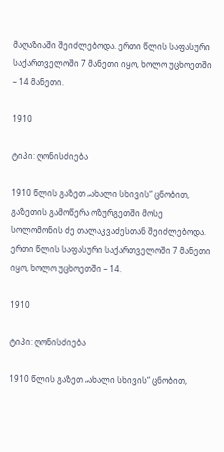მაღაზიაში შეიძლებოდა. ერთი წლის საფასური საქართველოში 7 მანეთი იყო, ხოლო უცხოეთში – 14 მანეთი.

1910

ტიპი: ღონისძიება

1910 წლის გაზეთ „ახალი სხივის“ ცნობით, გაზეთის გამოწერა ოზურგეთში მოსე სოლომონის ძე თალაკვაძესთან შეიძლებოდა. ერთი წლის საფასური საქართველოში 7 მანეთი იყო, ხოლო უცხოეთში – 14.

1910

ტიპი: ღონისძიება

1910 წლის გაზეთ „ახალი სხივის“ ცნობით,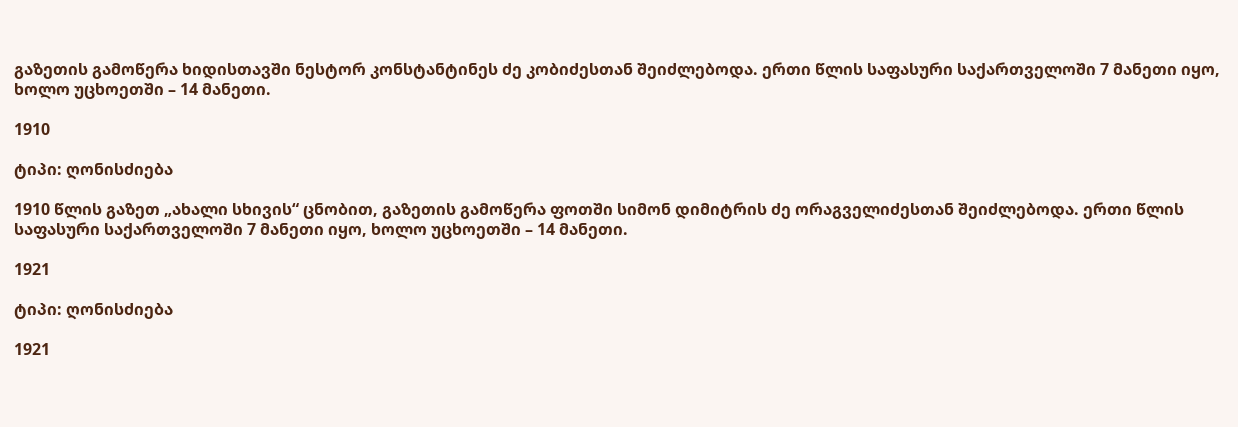გაზეთის გამოწერა ხიდისთავში ნესტორ კონსტანტინეს ძე კობიძესთან შეიძლებოდა. ერთი წლის საფასური საქართველოში 7 მანეთი იყო, ხოლო უცხოეთში – 14 მანეთი.

1910

ტიპი: ღონისძიება

1910 წლის გაზეთ „ახალი სხივის“ ცნობით, გაზეთის გამოწერა ფოთში სიმონ დიმიტრის ძე ორაგველიძესთან შეიძლებოდა. ერთი წლის საფასური საქართველოში 7 მანეთი იყო, ხოლო უცხოეთში – 14 მანეთი.

1921

ტიპი: ღონისძიება

1921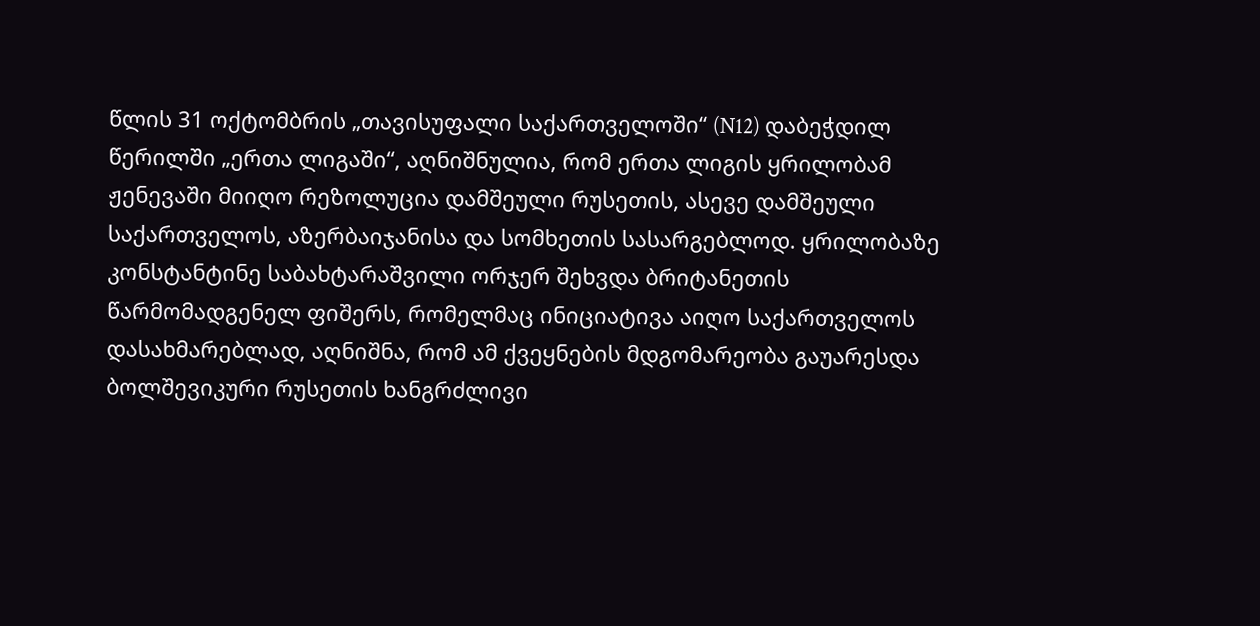წლის 31 ოქტომბრის „თავისუფალი საქართველოში“ (N12) დაბეჭდილ წერილში „ერთა ლიგაში“, აღნიშნულია, რომ ერთა ლიგის ყრილობამ ჟენევაში მიიღო რეზოლუცია დამშეული რუსეთის, ასევე დამშეული საქართველოს, აზერბაიჯანისა და სომხეთის სასარგებლოდ. ყრილობაზე კონსტანტინე საბახტარაშვილი ორჯერ შეხვდა ბრიტანეთის წარმომადგენელ ფიშერს, რომელმაც ინიციატივა აიღო საქართველოს დასახმარებლად, აღნიშნა, რომ ამ ქვეყნების მდგომარეობა გაუარესდა ბოლშევიკური რუსეთის ხანგრძლივი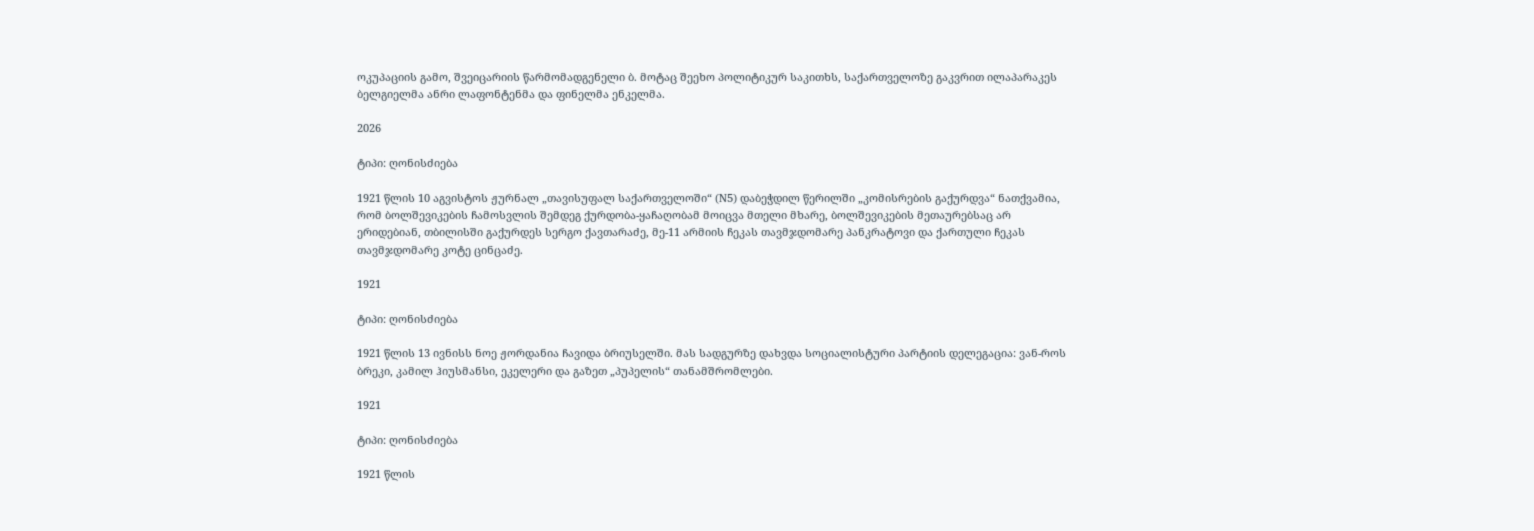ოკუპაციის გამო, შვეიცარიის წარმომადგენელი ბ. მოტაც შეეხო პოლიტიკურ საკითხს, საქართველოზე გაკვრით ილაპარაკეს ბელგიელმა ანრი ლაფონტენმა და ფინელმა ენკელმა.

2026

ტიპი: ღონისძიება

1921 წლის 10 აგვისტოს ჟურნალ „თავისუფალ საქართველოში“ (N5) დაბეჭდილ წერილში „კომისრების გაქურდვა“ ნათქვამია, რომ ბოლშევიკების ჩამოსვლის შემდეგ ქურდობა-ყაჩაღობამ მოიცვა მთელი მხარე, ბოლშევიკების მეთაურებსაც არ ერიდებიან, თბილისში გაქურდეს სერგო ქავთარაძე, მე-11 არმიის ჩეკას თავმჯდომარე პანკრატოვი და ქართული ჩეკას თავმჯდომარე კოტე ცინცაძე.

1921

ტიპი: ღონისძიება

1921 წლის 13 ივნისს ნოე ჟორდანია ჩავიდა ბრიუსელში. მას სადგურზე დახვდა სოციალისტური პარტიის დელეგაცია: ვან-როს ბრეკი, კამილ ჰიუსმანსი, ეკელერი და გაზეთ „პუპელის“ თანამშრომლები.

1921

ტიპი: ღონისძიება

1921 წლის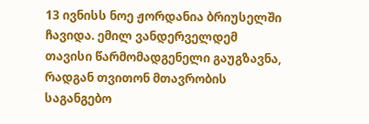13 ივნისს ნოე ჟორდანია ბრიუსელში ჩავიდა. ემილ ვანდერველდემ თავისი წარმომადგენელი გაუგზავნა, რადგან თვითონ მთავრობის საგანგებო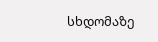სხდომაზე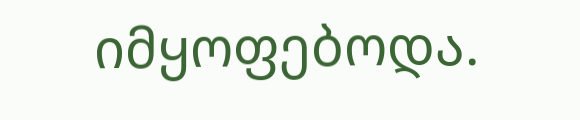იმყოფებოდა.